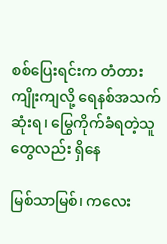စစ်ပြေးရင်းက တံတားကျိုးကျလို့ ရေနစ်အသက်ဆုံးရ၊ မြွေကိုက်ခံရတဲ့သူတွေလည်း ရှိနေ

မြစ်သာမြစ်၊ ကလေး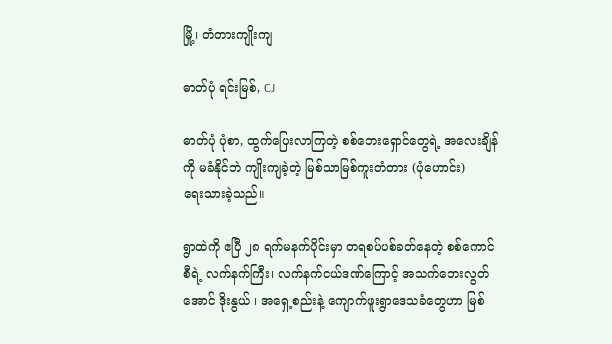မြို့၊ တံတားကျိုးကျ

ဓာတ်ပုံ ရင်းမြစ်, CJ

ဓာတ်ပုံ ပုံစာ, ထွက်ပြေးလာကြတဲ့ စစ်ဘေးရှောင်တွေရဲ့ အလေးချိန်ကို မခံနိုင်ဘဲ ကျိုးကျခဲ့တဲ့ မြစ်သာမြစ်ကူးတံတား (ပုံဟောင်း)
ရေးသားခဲ့သည်။

ရွာထဲကို ဧပြီ ၂၈ ရက်မနက်ပိုင်းမှာ တရစပ်ပစ်ခတ်နေတဲ့ စစ်ကောင်စီရဲ့ လက်နက်ကြီး၊ လက်နက်ငယ်ဒဏ်ကြောင့် အသက်ဘေးလွတ်အောင် ဒိုးနွယ် ၊ အရှေ့စည်းနဲ့ ကျောက်ဖူးရွာဒေသခံတွေဟာ မြစ်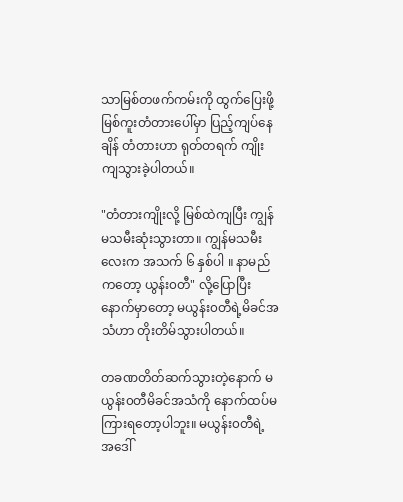သာမြစ်တဖက်ကမ်းကို ထွက်ပြေးဖို့ မြစ်ကူးတံတားပေါ်မှာ ပြည့်ကျပ်နေချိန် တံတားဟာ ရုတ်တရက် ကျိုးကျသွားခဲ့ပါတယ်။

"တံတားကျိုးလို့ မြစ်ထဲကျပြီး ကျွန်မသမီးဆုံးသွားတာ။ ကျွန်မသမီးလေးက အသက် ၆ နှစ်ပါ ။ နာမည်ကတော့ ယွန်း၀တီ" လို့ပြောပြီးနောက်မှာတော့ မယွန်း၀တီရဲ့မိခင်အသံဟာ တိုးတိမ်သွားပါတယ်။

တခဏတိတ်ဆက်သွားတဲ့နောက် မယွန်း၀တီမိခင်အသံကို နောက်ထပ်မကြားရတော့ပါဘူး။ မယွန်း၀တီရဲ့ အဒေါ်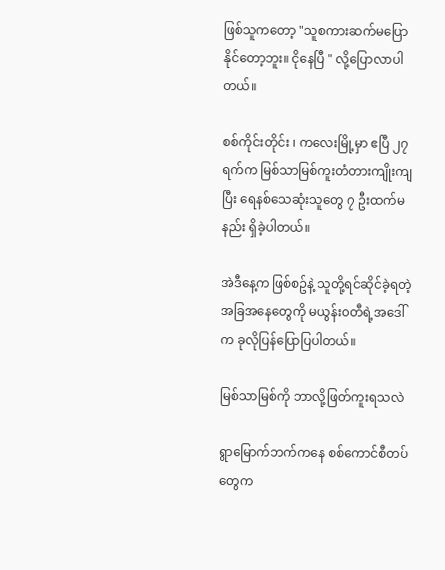ဖြစ်သူကတော့ "သူစကားဆက်မပြောနိုင်တော့ဘူး။ ငိုနေပြီ " လို့ပြောလာပါတယ်။

စစ်ကိုင်းတိုင်း ၊ ကလေးမြို့မှာ ဧပြီ ၂၇ ရက်က မြစ်သာမြစ်ကူးတံတားကျိုးကျပြီး ရေနစ်သေဆုံးသူတွေ ၇ ဦးထက်မနည်း ရှိခဲ့ပါတယ်။

အဲဒီနေ့က ဖြစ်စဥ်နဲ့ သူတို့ရင်ဆိုင်ခဲ့ရတဲ့အခြအနေတွေကို မယွန်း၀တီရဲ့အဒေါ်က ခုလိုပြန်‌ပြောပြပါတယ်။

မြစ်သာမြစ်ကို ဘာလို့ဖြတ်ကူးရသလဲ

ရွာမြောက်ဘက်ကနေ စစ်ကောင်စီတပ်တွေက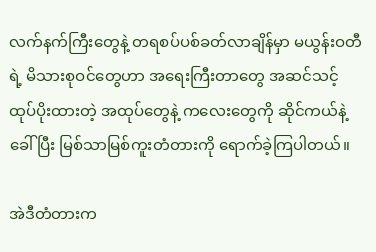လက်နက်ကြီးတွေနဲ့ တရစပ်ပစ်ခတ်လာချိန်မှာ မယွန်းဝတီရဲ့ မိသားစုဝင်တွေဟာ အရေးကြီးတာတွေ အဆင်သင့်ထုပ်ပိုးထားတဲ့ အထုပ်တွေနဲ့ ကလေးတွေကို ဆိုင်ကယ်နဲ့ခေါ် ပြီး မြစ်သာမြစ်ကူးတံတားကို ရောက်ခဲ့ကြပါတယ်။

အဲဒီတံတားက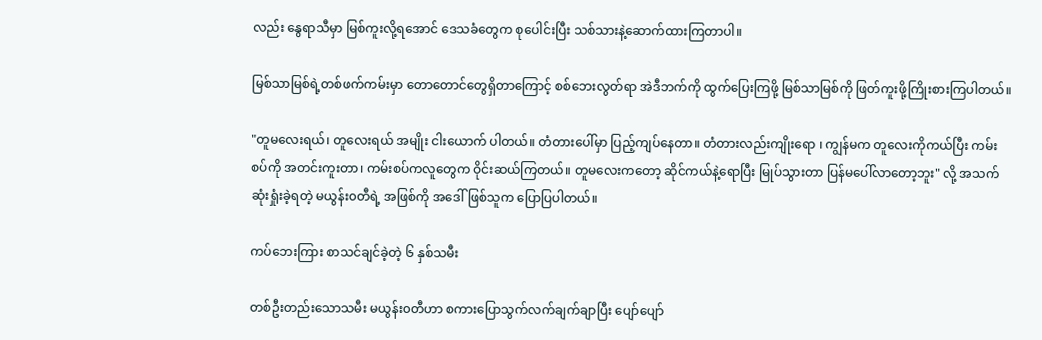လည်း နွေရာသီမှာ မြစ်ကူးလို့ရအောင် ဒေသခံတွေက စုပေါင်းပြီး သစ်သားနဲ့ဆောက်ထားကြတာပါ။

မြစ်သာမြစ်ရဲ့တစ်ဖက်ကမ်းမှာ တောတောင်တွေရှိတာကြောင့် စစ်ဘေးလွတ်ရာ အဲဒီဘက်ကို ထွက်ပြေးကြဖို့ မြစ်သာမြစ်ကို ဖြတ်ကူးဖို့ကြိုးစားကြပါတယ်။

"တူမလေးရယ်၊ တူလေးရယ် အမျိုး ငါးယောက် ပါတယ်။ တံတားပေါ်မှာ ပြည့်ကျပ်နေတာ။ တံတားလည်းကျိုးရော ၊ ကျွန်မက တူလေးကိုကယ်ပြီး ကမ်းစပ်ကို အတင်းကူးတာ၊ ကမ်းစပ်ကလူတွေက ဝိုင်းဆယ်ကြတယ်။ တူမလေးကတော့ ဆိုင်ကယ်နဲ့ရောပြီး မြုပ်သွားတာ ပြန်မပေါ်လာတော့ဘူး" လို့ အသက်ဆုံးရှုံးခဲ့ရတဲ့ မယွန်း၀တီရဲ့ အဖြစ်ကို အဒေါ်ဖြစ်သူက ပြောပြပါတယ်။

ကပ်ဘေးကြား စာသင်ချင်ခဲ့တဲ့ ၆ နှစ်သမီး

တစ်ဦးတည်းသောသမီး မယွန်း၀တီဟာ စကားပြောသွက်လက်ချက်ချာပြီး ပျော်ပျော်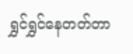ရွှင်ရွှင်နေတတ်တာ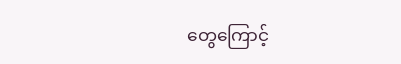တွေကြောင့်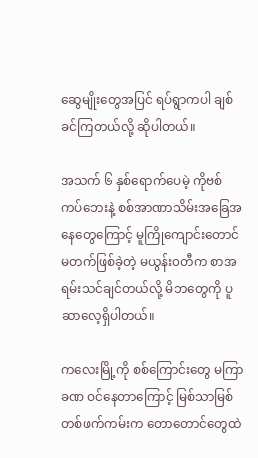ဆွေမျိုးတွေအပြင် ရပ်ရွာကပါ ချစ်ခင်ကြတယ်လို့ ဆိုပါတယ်။

အသက် ၆ နှစ်ရောက်ပေမဲ့ ကိုဗစ်ကပ်ဘေးနဲ့ စစ်အာဏာသိမ်းအခြေအနေတွေကြောင့် မူကြိုကျောင်းတောင် မတက်ဖြစ်ခဲ့တဲ့ မယွန်း၀တီက စာအရမ်းသင်ချင်တယ်လို့ မိဘတွေကို ပူဆာလေ့ရှိပါတယ်။

ကလေးမြို့ကို စစ်ကြောင်းတွေ မကြာခဏ ဝင်နေတာကြောင့် မြစ်သာမြစ်တစ်ဖက်ကမ်းက တောတောင်တွေထဲ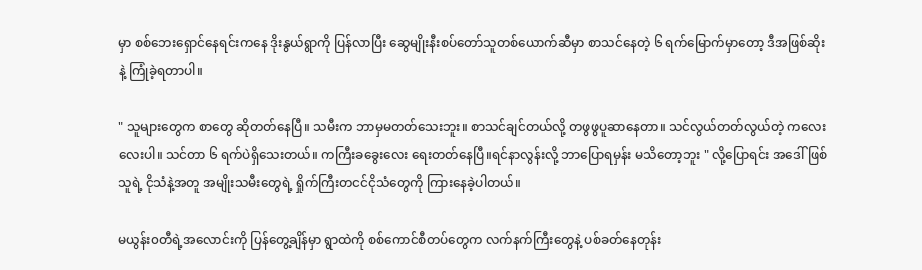မှာ စစ်ဘေးရှောင်နေရင်းကနေ ဒိုးနွယ်ရွာကို ပြန်လာပြီး ဆွေမျိုးနီးစပ်တော်သူတစ်ယောက်ဆီမှာ စာသင်နေတဲ့ ၆ ရက်မြောက်မှာတော့ ဒီအဖြစ်ဆိုးနဲ့ ကြုံခဲ့ရတာပါ။

" သူများတွေက စာတွေ ဆိုတတ်နေပြီ။ သမီးက ဘာမှမတတ်သေးဘူး။ စာသင်ချင်တယ်လို့ တဖွဖွပူဆာနေတာ။ သင်လွယ်တတ်လွယ်တဲ့ ကလေးလေးပါ။ သင်တာ ၆ ရက်ပဲရှိသေးတယ်။ ကကြီးခခွေးလေး ရေးတတ်နေပြီ။ရင်နာလွန်းလို့ ဘာပြောရမှန်း မသိတော့ဘူး " လို့ပြောရင်း အဒေါ်ဖြစ်သူရဲ့ ငိုသံနဲ့အတူ အမျိုးသမီးတွေရဲ့ ရှိုက်ကြီးတငင်ငိုသံတွေကို ကြားနေခဲ့ပါတယ်။

မယွန်း၀တီရဲ့အလောင်းကို ပြန်တွေ့ချိန်မှာ ရွာထဲကို စစ်ကောင်စီတပ်တွေက လက်နက်ကြီးတွေနဲ့ ပစ်ခတ်နေတုန်း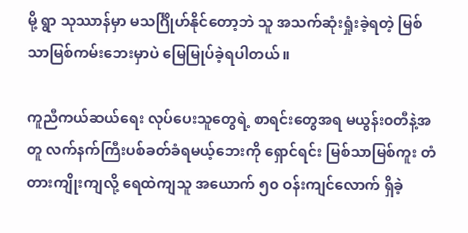မို့ ရွာ သုဿာန်မှာ မသင်္ဂြိုဟ်နိုင်တော့ဘဲ သူ အသက်ဆုံးရှုံးခဲ့ရတဲ့ မြစ်သာမြစ်ကမ်းဘေးမှာပဲ မြေမြုပ်ခဲ့ရပါတယ်။

ကူညီကယ်ဆယ်ရေး လုပ်ပေးသူတွေရဲ့ စာရင်းတွေအရ မယွန်း၀တီနဲ့အတူ လက်နက်ကြီးပစ်ခတ်ခံရမယ့်ဘေးကို ရှောင်ရင်း မြစ်သာမြစ်ကူး တံတားကျိုးကျလို့ ရေထဲကျသူ အယောက် ၅၀ ဝန်းကျင်လောက် ရှိခဲ့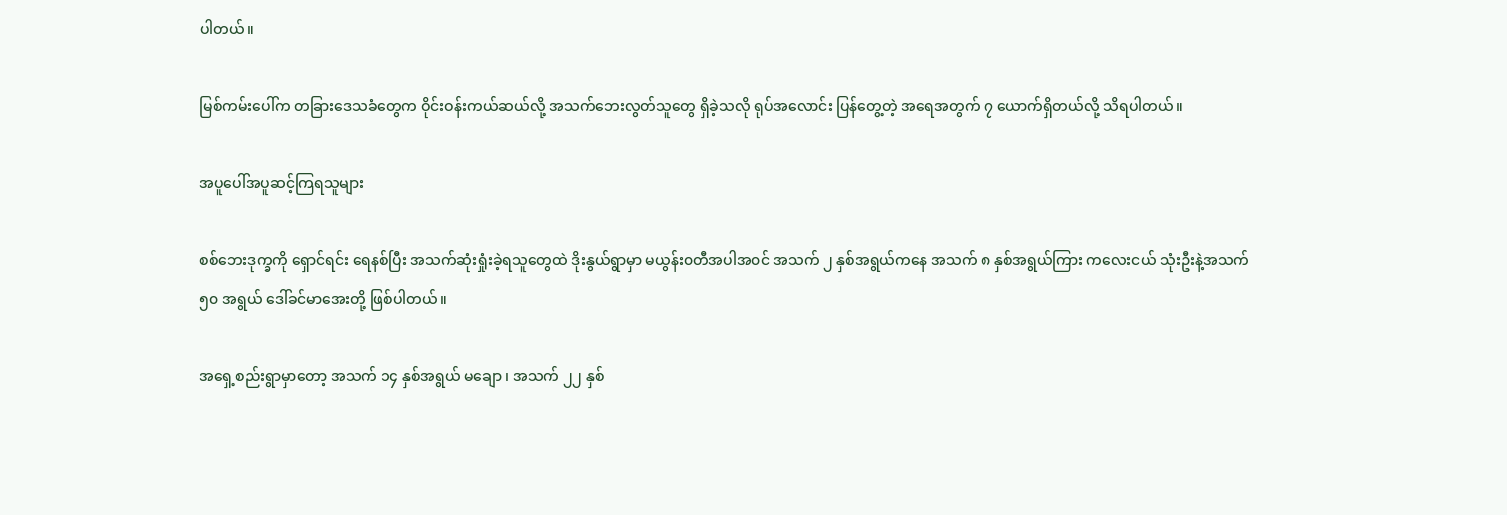ပါတယ်။

မြစ်ကမ်းပေါ်က တခြားဒေသခံတွေက ဝိုင်းဝန်းကယ်ဆယ်လို့ အသက်ဘေးလွတ်သူတွေ ရှိခဲ့သလို ရုပ်အလောင်း ပြန်တွေ့တဲ့ အရေအတွက် ၇ ယောက်ရှိတယ်လို့ သိရပါတယ်။

အပူပေါ်အပူဆင့်ကြရသူများ

စစ်ဘေးဒုက္ခကို ရှောင်ရင်း ရေနစ်ပြီး အသက်ဆုံးရှုံးခဲ့ရသူတွေထဲ ဒိုးနွယ်ရွာမှာ မယွန်း၀တီအပါအ၀င် အသက် ၂ နှစ်အရွယ်ကနေ အသက် ၈ နှစ်အရွယ်ကြား ကလေးငယ် သုံးဦးနဲ့အသက် ၅၀ အရွယ် ဒေါ်ခင်မာအေးတို့ ဖြစ်ပါတယ်။

အရှေ့စည်းရွာမှာတော့ အသက် ၁၄ နှစ်အရွယ် မချော ၊ အသက် ၂၂ နှစ်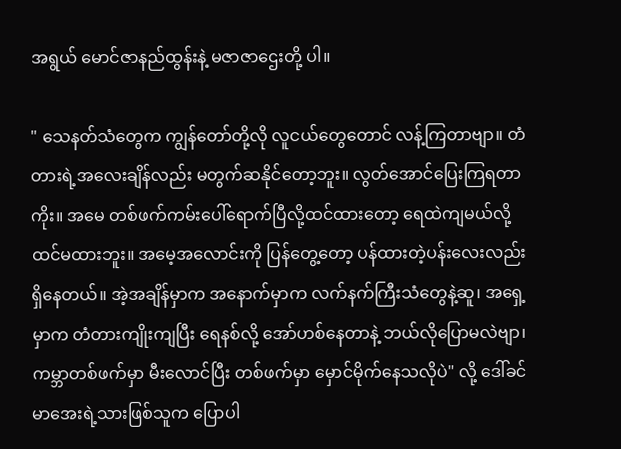အရွယ် မောင်ဇာနည်ထွန်းနဲ့ မဇာဇာဌေးတို့ ပါ။

" သေနတ်သံတွေက ကျွန်တော်တို့လို လူငယ်တွေတောင် လန့်ကြတာဗျာ။ တံတားရဲ့အလေးချိန်လည်း မတွက်ဆနိုင်တော့ဘူး။ လွတ်အောင်ပြေးကြရတာကိုး။ အမေ တစ်ဖက်ကမ်းပေါ်ရောက်ပြီလို့ထင်ထားတော့ ရေထဲကျမယ်လို့ ထင်မထားဘူး။ အမေ့အလောင်းကို ပြန်တွေ့တော့ ပန်ထားတဲ့ပန်းလေးလည်း ရှိနေတယ်။ အဲ့အချိန်မှာက အနောက်မှာက လက်နက်ကြီးသံတွေနဲ့ဆူ၊ အရှေ့မှာက တံတားကျိုးကျပြီး ရေနစ်လို့ အော်ဟစ်နေတာနဲ့ ဘယ်လိုပြောမလဲဗျာ၊ ကမ္ဘာတစ်ဖက်မှာ မီးလောင်ပြီး တစ်ဖက်မှာ မှောင်မိုက်နေသလိုပဲ" လို့ ဒေါ်ခင်မာအေးရဲ့သားဖြစ်သူက ပြောပါ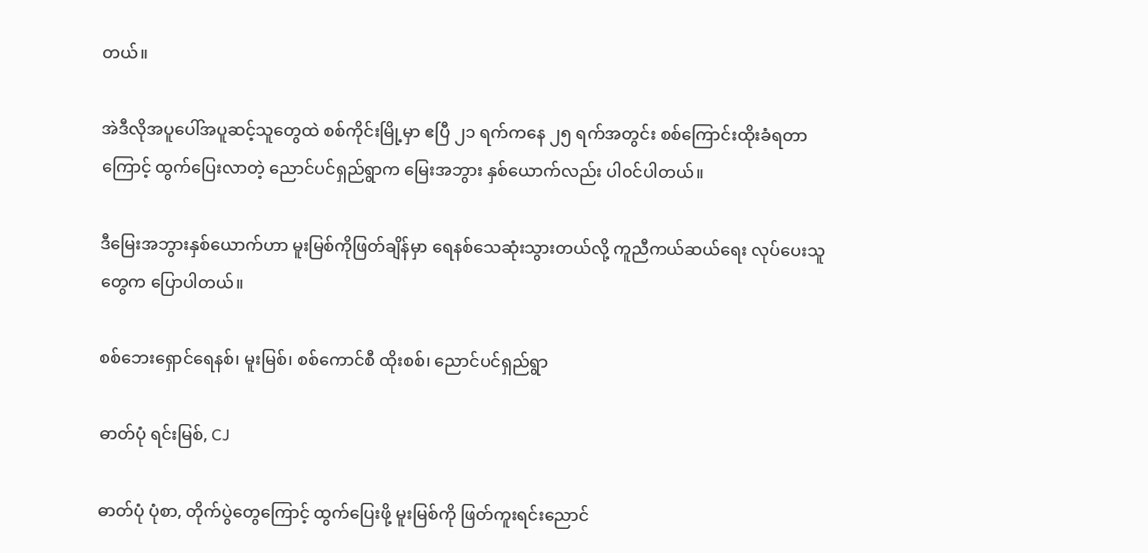တယ်။

အဲဒီလိုအပူပေါ်အပူဆင့်သူတွေထဲ စစ်ကိုင်းမြို့မှာ ဧပြီ ၂၁ ရက်ကနေ ၂၅ ရက်အတွင်း စစ်ကြောင်းထိုးခံရတာကြောင့် ထွက်ပြေးလာတဲ့ ညောင်ပင်ရှည်ရွာက မြေးအဘွား နှစ်ယောက်လည်း ပါ၀င်ပါတယ်။

ဒီမြေးအဘွားနှစ်ယောက်ဟာ မူးမြစ်ကိုဖြတ်ချိန်မှာ ရေနစ်သေဆုံးသွားတယ်လို့ ကူညီကယ်ဆယ်ရေး လုပ်ပေးသူတွေက ပြောပါတယ်။

စစ်ဘေးရှောင်ရေနစ်၊ မူးမြစ်၊ စစ်ကောင်စီ ထိုးစစ်၊ ‌‌‌ညောင်ပင်ရှည်ရွာ

ဓာတ်ပုံ ရင်းမြစ်, CJ

ဓာတ်ပုံ ပုံစာ, တိုက်ပွဲတွေကြောင့် ထွက်ပြေးဖို့ မူးမြစ်ကို ဖြတ်ကူးရင်းညောင်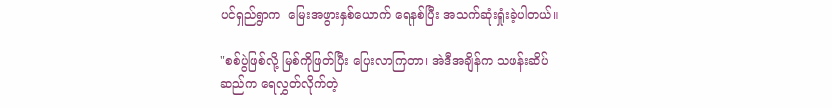ပင်ရှည်ရွာက ‌‌ မြေးအဖွားနှစ်ယောက် ရေနစ်ပြီး အသက်ဆုံးရှုံးခဲ့ပါတယ်။

"စစ်ပွဲဖြစ်လို့ မြစ်ကိုဖြတ်ပြီး ပြေးလာကြတာ၊ အဲဒီအချိန်က သဖန်းဆိပ်ဆည်က ရေလွှတ်လိုက်တဲ့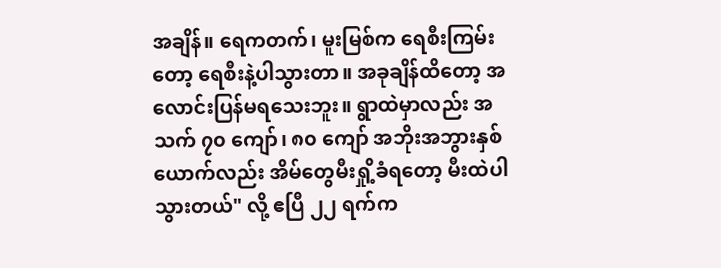အချိန်။ ရေကတက်၊ မူးမြစ်က ရေစီးကြမ်းတော့ ရေစီးနဲ့ပါသွားတာ။ အခုချိန်ထိတော့ အလောင်းပြန်မရသေးဘူး။ ရွာထဲမှာလည်း အသက် ၇၀ ကျော်၊ ၈၀ ကျော် အဘိုးအဘွားနှစ်ယောက်လည်း အိမ်တွေမီးရှို့ခံရတော့ မီးထဲပါသွားတယ်" လို့ ဧပြီ ၂၂ ရက်က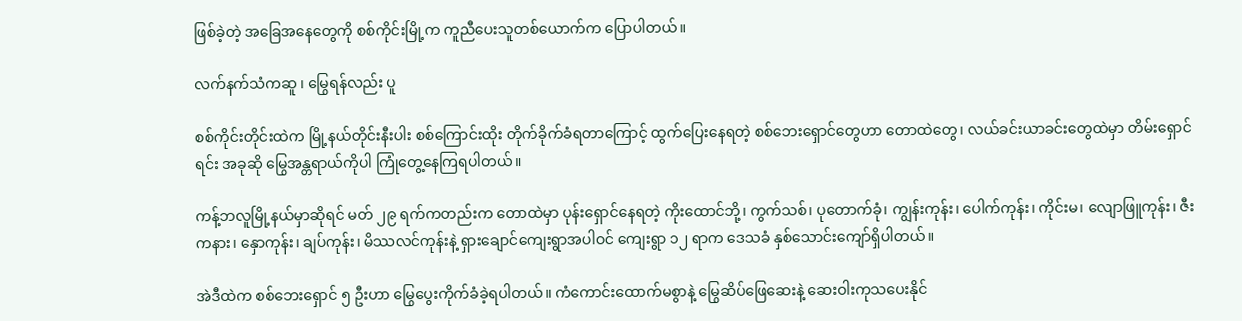ဖြစ်ခဲ့တဲ့ အခြေအနေတွေကို စစ်ကိုင်းမြို့က ကူညီပေးသူတစ်ယောက်က ပြောပါတယ်။

လက်နက်သံကဆူ ၊ မြွေရန်လည်း ပူ

စစ်ကိုင်းတိုင်းထဲက မြို့နယ်တိုင်းနီးပါး စစ်ကြောင်းထိုး တိုက်ခိုက်ခံရတာကြောင့် ထွက်ပြေးနေရတဲ့ စစ်ဘေးရှောင်တွေဟာ တောထဲတွေ၊ လယ်ခင်းယာခင်းတွေထဲမှာ တိမ်းရှောင်ရင်း အခုဆို မြွေအန္တရာယ်ကိုပါ ကြုံတွေ့နေကြရပါတယ်။

ကန့်ဘလူမြို့နယ်မှာဆိုရင် မတ် ၂၉ ရက်ကတည်းက တောထဲမှာ ပုန်းရှောင်နေရတဲ့ ကိုးထောင်ဘို့၊ ကွက်သစ်၊ ပုတောက်ခုံ၊ ကျွန်းကုန်း၊ ပေါက်ကုန်း၊ ကိုင်းမ၊ လျောဖြူကုန်း၊ ဇီးကနား၊ ‌နှောကုန်း၊ ချပ်ကုန်း၊ မိဿလင်ကုန်းနဲ့ ရှားချောင်‌ကျေးရွာအပါဝင် ကျေးရွာ ၁၂ ရာက ဒေသခံ နှစ်သောင်းကျော်ရှိပါတယ်။

အဲဒီထဲက စစ်ဘေးရှောင် ၅ ဦးဟာ မြွေပွေးကိုက်ခံခဲ့ရပါတယ်။ ကံကောင်းထောက်မစွာနဲ့ မြွေဆိပ်ဖြေဆေးနဲ့ ဆေးဝါးကုသပေးနိုင်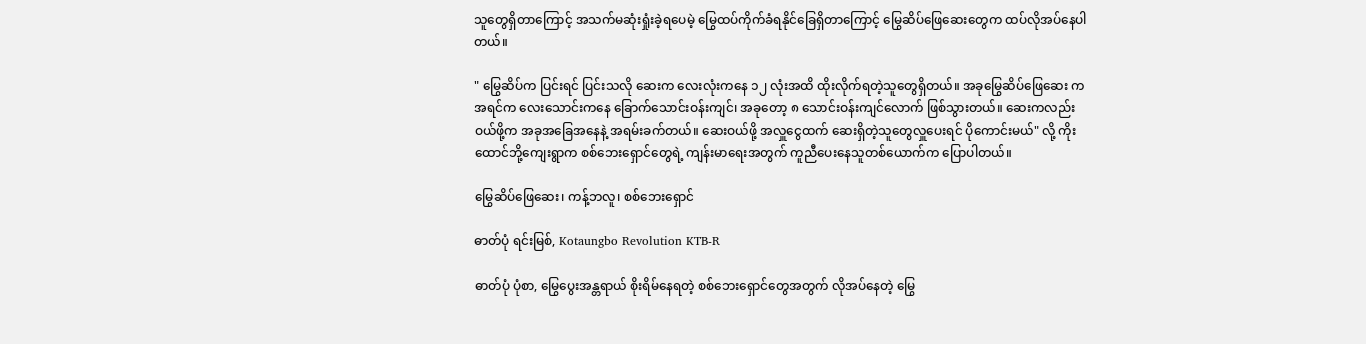သူတွေရှိတာကြောင့် အသက်မဆုံးရှုံးခဲ့ရပေမဲ့ မြွေထပ်ကိုက်ခံရနိုင်ခြေရှိတာကြောင့် မြွေဆိပ်ဖြေဆေးတွေက ထပ်လိုအပ်နေပါတယ်။

" မြွေဆိပ်က ပြင်းရင် ပြင်းသလို ဆေးက လေးလုံးကနေ ၁၂ လုံးအထိ ထိုးလိုက်ရတဲ့သူတွေရှိတယ်။ အခုမြွေဆိပ်ဖြေဆေး က အရင်က လေးသောင်းကနေ ခြောက်သောင်းဝန်းကျင်၊ အခုတော့ ၈ သောင်းဝန်းကျင်လောက် ဖြစ်သွားတယ်။ ဆေးကလည်း ဝယ်ဖို့က အခုအခြေအနေနဲ့ အရမ်းခက်တယ်။ ဆေးဝယ်ဖို့ အလှူငွေထက် ဆေးရှိတဲ့သူတွေလှူပေးရင် ပိုကောင်းမယ်" လို့ ကိုးထောင်ဘို့ကျေးရွာက စစ်ဘေးရှောင်တွေရဲ့ ကျန်းမာရေးအတွက် ကူညီပေးနေသူတစ်ယောက်က ပြောပါတယ်။

မြွေဆိပ်ဖြေဆေး၊ ကန့်ဘလူ၊ စစ်ဘေးရှောင်

ဓာတ်ပုံ ရင်းမြစ်, Kotaungbo Revolution KTB-R

ဓာတ်ပုံ ပုံစာ, မြွေပွေးအန္တရာယ် စိုးရိမ်နေရတဲ့ စစ်ဘေးရှောင်တွေအတွက် လိုအပ်နေတဲ့ မြွေ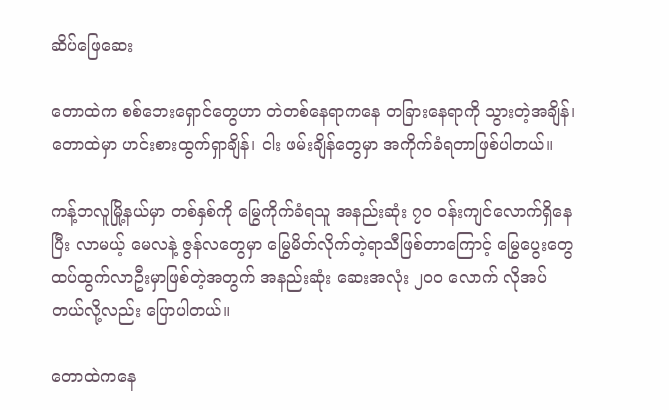ဆိပ်ဖြေဆေး

တောထဲက စစ်ဘေးရှောင်တွေဟာ တဲတစ်နေရာကနေ တခြားနေရာကို သွားတဲ့အချိန်၊ တောထဲမှာ ဟင်းစားထွက်ရှာချိန်၊ ငါး ဖမ်းချိန်တွေမှာ အကိုက်ခံရတာဖြစ်ပါတယ်။

ကန့်ဘလူမြို့နယ်မှာ တစ်နှစ်ကို မြွေကိုက်ခံရသူ အနည်းဆုံး ၇၀ ဝန်းကျင်လောက်ရှိနေပြီး လာမယ့် မေလနဲ့ ဇွန်လတွေမှာ မြွေမိတ်လိုက်တဲ့ရာသီဖြစ်တာကြောင့် မြွေပွေးတွေ ထပ်ထွက်လာဦးမှာဖြစ်တဲ့အတွက် အနည်းဆုံး ဆေးအလုံး ၂၀၀ လောက် လိုအပ်တယ်လို့လည်း ပြောပါတယ်။

တောထဲကနေ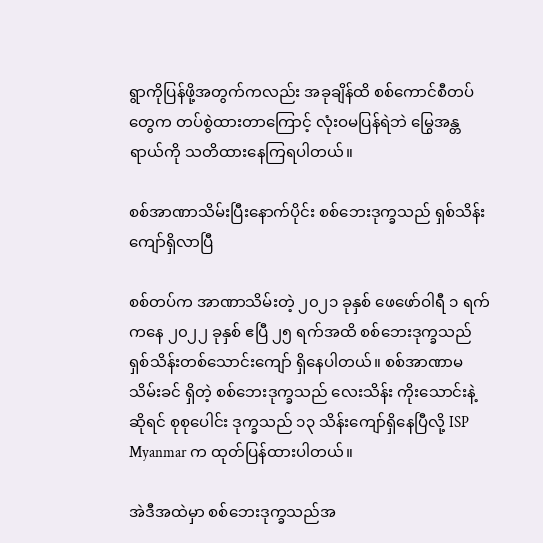ရွာကိုပြန်ဖို့အတွက်ကလည်း အခုချိန်ထိ စစ်ကောင်စီတပ်တွေက တပ်စွဲထားတာကြောင့် လုံးဝမပြန်ရဲဘဲ မြွေအန္တရာယ်ကို သတိထားနေကြရပါတယ်။

စစ်အာဏာသိမ်းပြီးနောက်ပိုင်း စစ်ဘေးဒုက္ခသည် ရှစ်သိန်းကျော်ရှိလာပြီ

စစ်တပ်က အာဏာသိမ်းတဲ့ ၂၀၂၁ ခုနှစ် ဖေဖော်ဝါရီ ၁ ရက်ကနေ ၂၀၂၂ ခုနှစ် ဧပြီ ၂၅ ရက်အထိ စစ်ဘေးဒုက္ခသည် ရှစ်သိန်းတစ်သောင်းကျော် ရှိနေပါတယ်။ စစ်အာဏာမသိမ်းခင် ရှိတဲ့ စစ်ဘေးဒုက္ခသည် လေးသိန်း ကိုးသောင်းနဲ့ ဆိုရင် စုစုပေါင်း ဒုက္ခသည် ၁၃ သိန်းကျော်ရှိနေပြီလို့ ISP Myanmar က ထုတ်ပြန်ထားပါတယ်။

အဲဒီအထဲမှာ စစ်ဘေးဒုက္ခသည်အ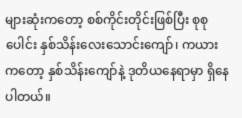များဆုံးကတော့ စစ်ကိုင်းတိုင်းဖြစ်ပြီး စုစုပေါင်း နှစ်သိန်းလေးသောင်းကျော်၊ ကယားကတော့ နှစ်သိန်းကျော်နဲ့ ဒုတိယနေရာမှာ ရှိနေပါတယ်။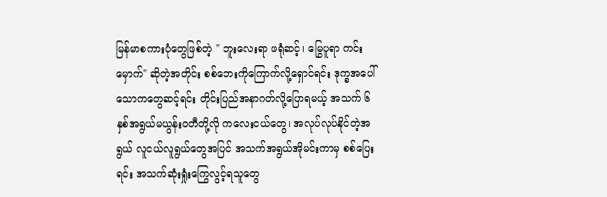မြန်မာစကားပုံတွေဖြစ်တဲ့ " ဘူးလေးရာ ဖရုံဆင့်၊ မြွေပူရာ ကင်းမှောက်" ဆိုတဲ့အတိုင်း စစ်ဘေးကိုကြောက်လို့ရှောင်ရင်း ဒုက္ခအပေါ် သောကတွေဆင့်ရင်း တိုင်းပြည်အနာဂတ်လို့ပြောရမယ့် အသက် ၆ နှစ်အရွယ်မယွန်းဝတီတို့လို ကလေးငယ်တွေ၊ အလုပ်လုပ်နိုင်တဲ့အရွယ် လူငယ်လူရွယ်တွေအပြင် အသက်အရွယ်အိုမင်းကာမှ စစ်ပြေးရင်း အသက်ဆုံးရှုံးကြွေလွင့်ရသူတွေ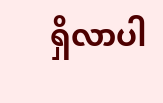ရှိလာပါ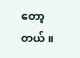တော့တယ်။